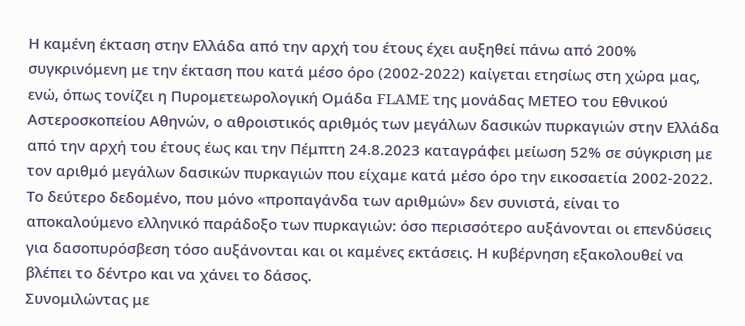Η καμένη έκταση στην Ελλάδα από την αρχή του έτους έχει αυξηθεί πάνω από 200% συγκρινόμενη με την έκταση που κατά μέσο όρο (2002-2022) καίγεται ετησίως στη χώρα μας, ενώ, όπως τονίζει η Πυρομετεωρολογική Ομάδα FLAME της μονάδας ΜΕΤΕΟ του Εθνικού Αστεροσκοπείου Αθηνών, ο αθροιστικός αριθμός των μεγάλων δασικών πυρκαγιών στην Ελλάδα από την αρχή του έτους έως και την Πέμπτη 24.8.2023 καταγράφει μείωση 52% σε σύγκριση με τον αριθμό μεγάλων δασικών πυρκαγιών που είχαμε κατά μέσο όρο την εικοσαετία 2002-2022.
Το δεύτερο δεδομένο, που μόνο «προπαγάνδα των αριθμών» δεν συνιστά, είναι το αποκαλούμενο ελληνικό παράδοξο των πυρκαγιών: όσο περισσότερο αυξάνονται οι επενδύσεις για δασοπυρόσβεση τόσο αυξάνονται και οι καμένες εκτάσεις. Η κυβέρνηση εξακολουθεί να βλέπει το δέντρο και να χάνει το δάσος.
Συνομιλώντας με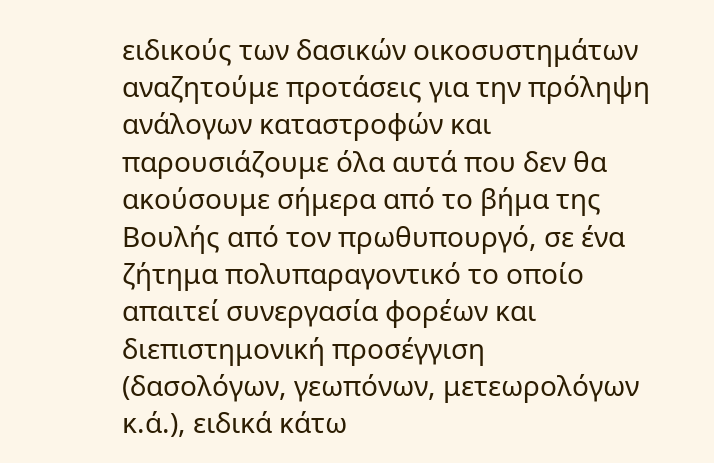ειδικούς των δασικών οικοσυστημάτων αναζητούμε προτάσεις για την πρόληψη ανάλογων καταστροφών και παρουσιάζουμε όλα αυτά που δεν θα ακούσουμε σήμερα από το βήμα της Βουλής από τον πρωθυπουργό, σε ένα ζήτημα πολυπαραγοντικό το οποίο απαιτεί συνεργασία φορέων και διεπιστημονική προσέγγιση (δασολόγων, γεωπόνων, μετεωρολόγων κ.ά.), ειδικά κάτω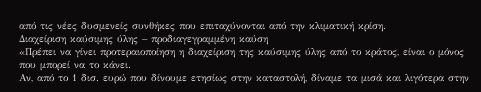από τις νέες δυσμενείς συνθήκες που επιταχύνονται από την κλιματική κρίση.
Διαχείριση καύσιμης ύλης – προδιαγεγραμμένη καύση
«Πρέπει να γίνει προτεραιοποίηση η διαχείριση της καύσιμης ύλης από το κράτος, είναι ο μόνος που μπορεί να το κάνει.
Αν, από το 1 δισ. ευρώ που δίνουμε ετησίως στην καταστολή, δίναμε τα μισά και λιγότερα στην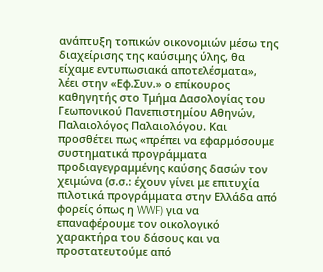ανάπτυξη τοπικών οικονομιών μέσω της διαχείρισης της καύσιμης ύλης, θα είχαμε εντυπωσιακά αποτελέσματα», λέει στην «Εφ.Συν.» ο επίκουρος καθηγητής στο Τμήμα Δασολογίας του Γεωπονικού Πανεπιστημίου Αθηνών, Παλαιολόγος Παλαιολόγου. Και προσθέτει πως «πρέπει να εφαρμόσουμε συστηματικά προγράμματα προδιαγεγραμμένης καύσης δασών τον χειμώνα (σ.σ.: έχουν γίνει με επιτυχία πιλοτικά προγράμματα στην Ελλάδα από φορείς όπως η WWF) για να επαναφέρουμε τον οικολογικό χαρακτήρα του δάσους και να προστατευτούμε από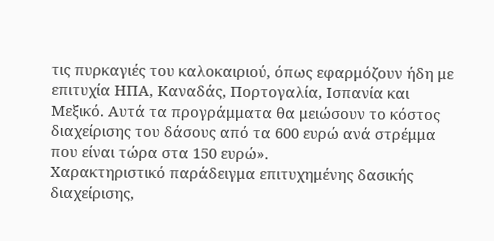τις πυρκαγιές του καλοκαιριού, όπως εφαρμόζουν ήδη με επιτυχία ΗΠΑ, Καναδάς, Πορτογαλία, Ισπανία και Μεξικό. Αυτά τα προγράμματα θα μειώσουν το κόστος διαχείρισης του δάσους από τα 600 ευρώ ανά στρέμμα που είναι τώρα στα 150 ευρώ».
Χαρακτηριστικό παράδειγμα επιτυχημένης δασικής διαχείρισης,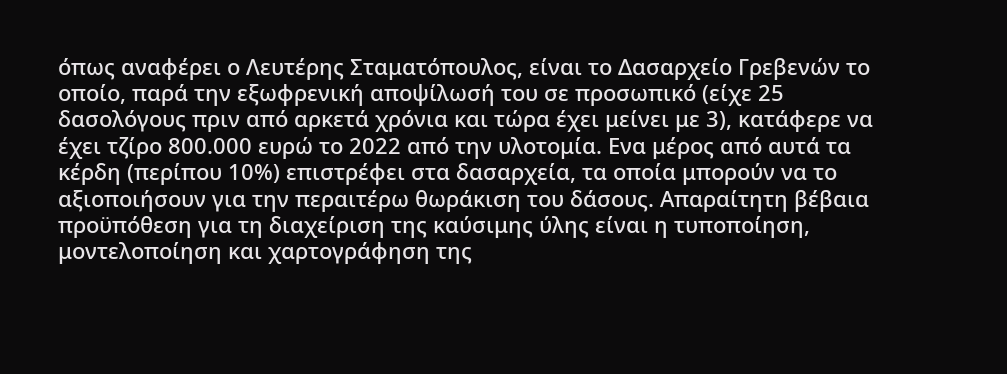όπως αναφέρει ο Λευτέρης Σταματόπουλος, είναι το Δασαρχείο Γρεβενών το οποίο, παρά την εξωφρενική αποψίλωσή του σε προσωπικό (είχε 25 δασολόγους πριν από αρκετά χρόνια και τώρα έχει μείνει με 3), κατάφερε να έχει τζίρο 800.000 ευρώ το 2022 από την υλοτομία. Ενα μέρος από αυτά τα κέρδη (περίπου 10%) επιστρέφει στα δασαρχεία, τα οποία μπορούν να το αξιοποιήσουν για την περαιτέρω θωράκιση του δάσους. Απαραίτητη βέβαια προϋπόθεση για τη διαχείριση της καύσιμης ύλης είναι η τυποποίηση, μοντελοποίηση και χαρτογράφηση της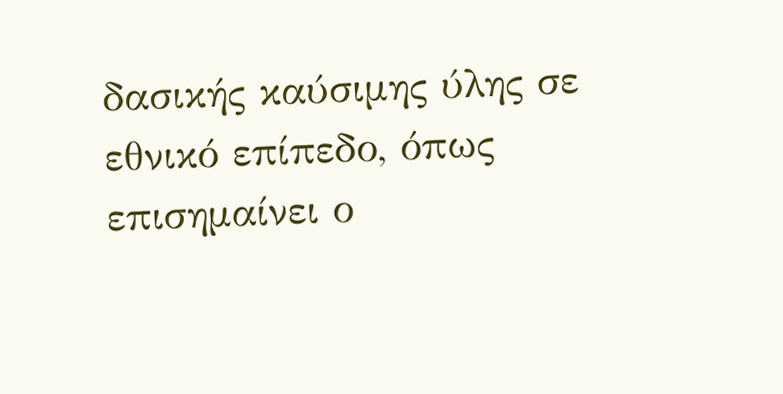δασικής καύσιμης ύλης σε εθνικό επίπεδο, όπως επισημαίνει ο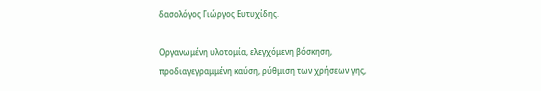δασολόγος Γιώργος Ευτυχίδης.

Οργανωμένη υλοτομία, ελεγχόμενη βόσκηση, προδιαγεγραμμένη καύση, ρύθμιση των χρήσεων γης,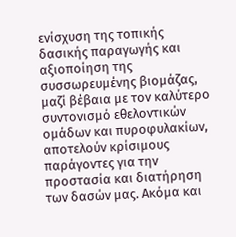ενίσχυση της τοπικής δασικής παραγωγής και αξιοποίηση της συσσωρευμένης βιομάζας, μαζί βέβαια με τον καλύτερο συντονισμό εθελοντικών ομάδων και πυροφυλακίων, αποτελούν κρίσιμους παράγοντες για την προστασία και διατήρηση των δασών μας. Ακόμα και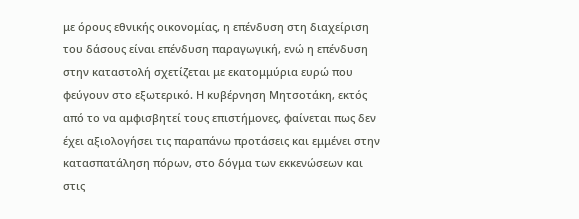με όρους εθνικής οικονομίας, η επένδυση στη διαχείριση του δάσους είναι επένδυση παραγωγική, ενώ η επένδυση στην καταστολή σχετίζεται με εκατομμύρια ευρώ που φεύγουν στο εξωτερικό. Η κυβέρνηση Μητσοτάκη, εκτός από το να αμφισβητεί τους επιστήμονες, φαίνεται πως δεν έχει αξιολογήσει τις παραπάνω προτάσεις και εμμένει στην κατασπατάληση πόρων, στο δόγμα των εκκενώσεων και στις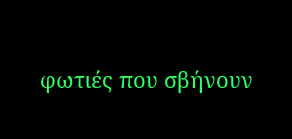φωτιές που σβήνουν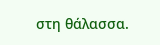στη θάλασσα.